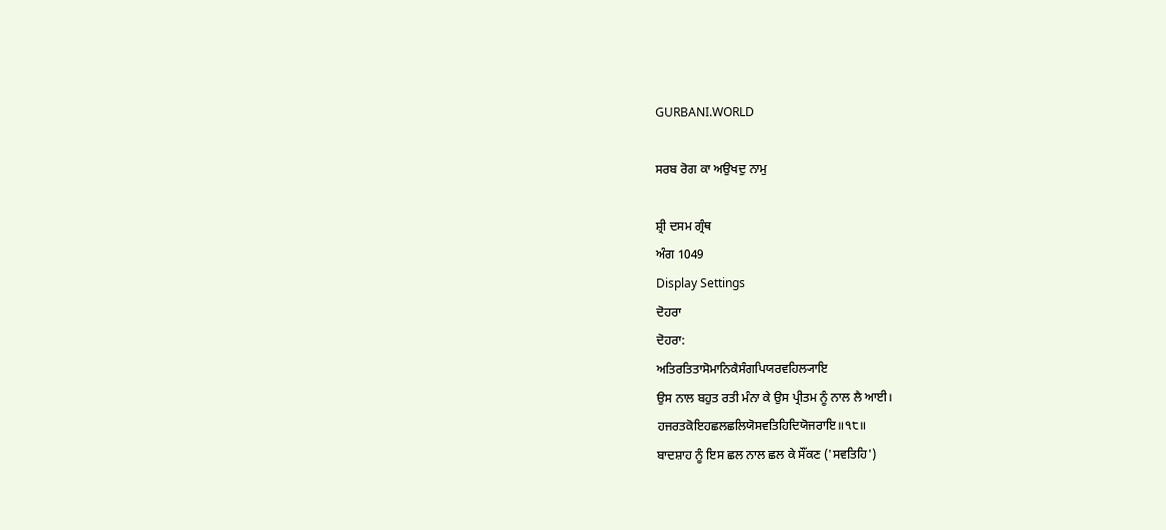GURBANI.WORLD

ਸਰਬ ਰੋਗ ਕਾ ਅਉਖਦੁ ਨਾਮੁ

ਸ਼੍ਰੀ ਦਸਮ ਗ੍ਰੰਥ
ਅੰਗ 1049
Display Settings
ਦੋਹਰਾ
ਦੋਹਰਾ:
ਅਤਿਰਤਿਤਾਸੋਮਾਨਿਕੈਸੰਗਪਿਯਰਵਹਿਲ੍ਯਾਇ
ਉਸ ਨਾਲ ਬਹੁਤ ਰਤੀ ਮੰਨਾ ਕੇ ਉਸ ਪ੍ਰੀਤਮ ਨੂੰ ਨਾਲ ਲੈ ਆਈ।
ਹਜਰਤਕੋਇਹਛਲਛਲਿਯੋਸਵਤਿਹਿਦਿਯੋਜਰਾਇ॥੧੮॥
ਬਾਦਸ਼ਾਹ ਨੂੰ ਇਸ ਛਲ ਨਾਲ ਛਲ ਕੇ ਸੌਂਕਣ ('ਸਵਤਿਹਿ')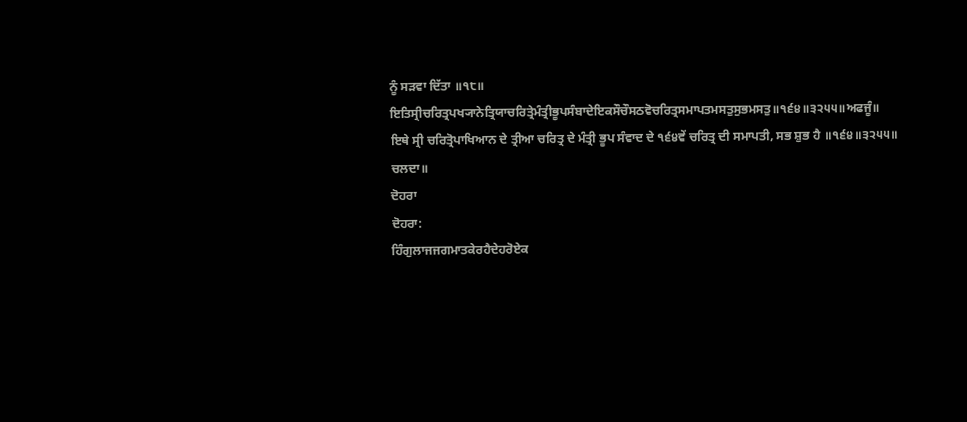ਨੂੰ ਸੜਵਾ ਦਿੱਤਾ ॥੧੮॥
ਇਤਿਸ੍ਰੀਚਰਿਤ੍ਰਪਖ੍ਯਾਨੇਤ੍ਰਿਯਾਚਰਿਤ੍ਰੇਮੰਤ੍ਰੀਭੂਪਸੰਬਾਦੇਇਕਸੌਚੌਸਠਵੋਚਰਿਤ੍ਰਸਮਾਪਤਮਸਤੁਸੁਭਮਸਤੁ॥੧੬੪॥੩੨੫੫॥ਅਫਜੂੰ॥
ਇਥੇ ਸ੍ਰੀ ਚਰਿਤ੍ਰੋਪਾਖਿਆਨ ਦੇ ਤ੍ਰੀਆ ਚਰਿਤ੍ਰ ਦੇ ਮੰਤ੍ਰੀ ਭੂਪ ਸੰਵਾਦ ਦੇ ੧੬੪ਵੇਂ ਚਰਿਤ੍ਰ ਦੀ ਸਮਾਪਤੀ, ਸਭ ਸ਼ੁਭ ਹੈ ॥੧੬੪॥੩੨੫੫॥ ਚਲਦਾ॥
ਦੋਹਰਾ
ਦੋਹਰਾ:
ਹਿੰਗੁਲਾਜਜਗਮਾਤਕੇਰਹੈਦੇਹਰੋਏਕ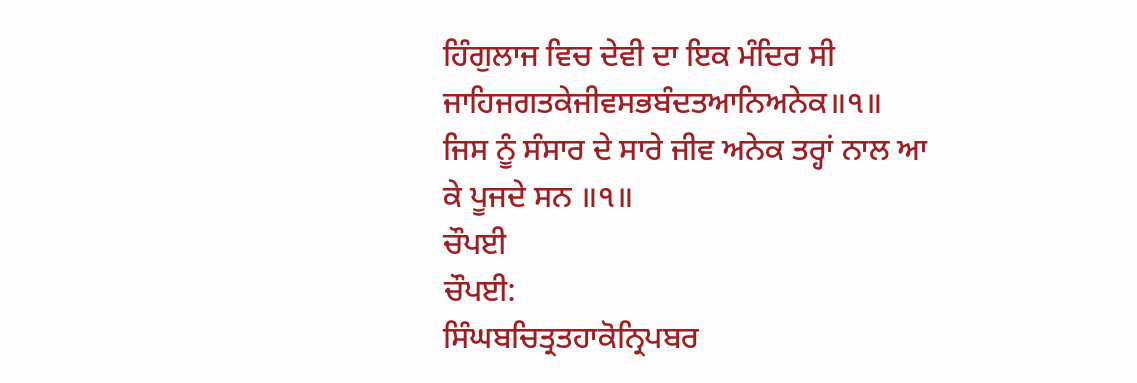ਹਿੰਗੁਲਾਜ ਵਿਚ ਦੇਵੀ ਦਾ ਇਕ ਮੰਦਿਰ ਸੀ
ਜਾਹਿਜਗਤਕੇਜੀਵਸਭਬੰਦਤਆਨਿਅਨੇਕ॥੧॥
ਜਿਸ ਨੂੰ ਸੰਸਾਰ ਦੇ ਸਾਰੇ ਜੀਵ ਅਨੇਕ ਤਰ੍ਹਾਂ ਨਾਲ ਆ ਕੇ ਪੂਜਦੇ ਸਨ ॥੧॥
ਚੌਪਈ
ਚੌਪਈ:
ਸਿੰਘਬਚਿਤ੍ਰਤਹਾਕੋਨ੍ਰਿਪਬਰ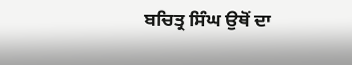ਬਚਿਤ੍ਰ ਸਿੰਘ ਉਥੋਂ ਦਾ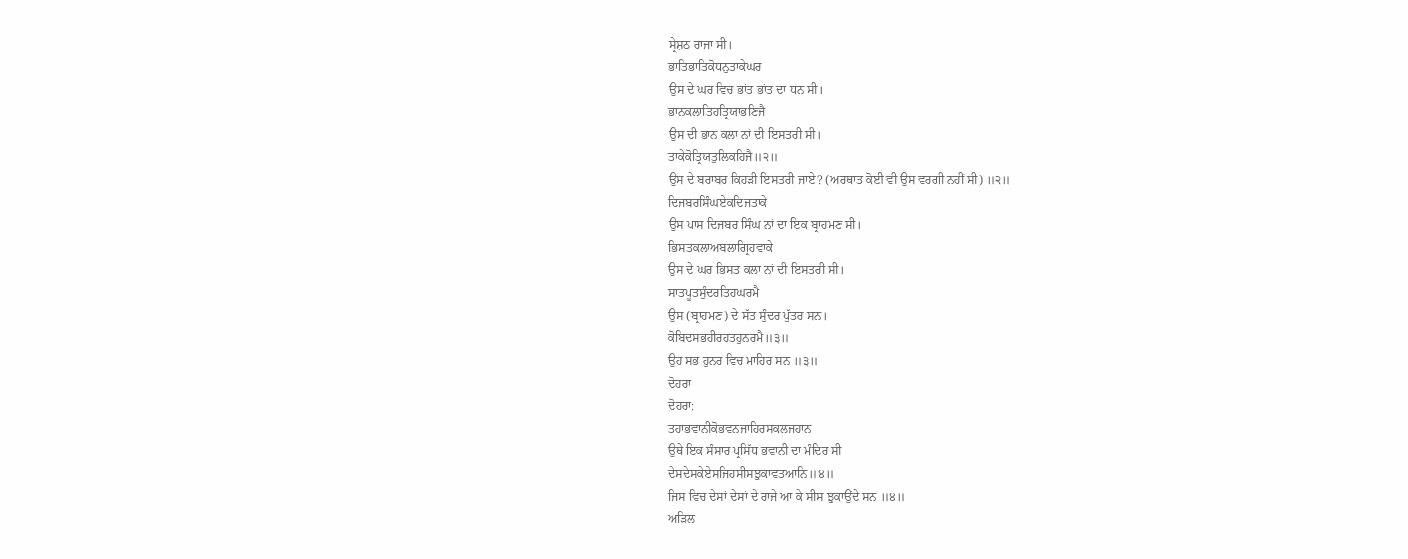ਸ੍ਰੇਸ਼ਠ ਰਾਜਾ ਸੀ।
ਭਾਤਿਭਾਤਿਕੋਧਨੁਤਾਕੇਘਰ
ਉਸ ਦੇ ਘਰ ਵਿਚ ਭਾਂਤ ਭਾਂਤ ਦਾ ਧਨ ਸੀ।
ਭਾਨਕਲਾਤਿਹਤ੍ਰਿਯਾਭਣਿਜੈ
ਉਸ ਦੀ ਭਾਨ ਕਲਾ ਨਾਂ ਦੀ ਇਸਤਰੀ ਸੀ।
ਤਾਕੇਕੋਤ੍ਰਿਯਤੁਲਿਕਹਿਜੈ॥੨॥
ਉਸ ਦੇ ਬਰਾਬਰ ਕਿਹੜੀ ਇਸਤਰੀ ਜਾਏ? (ਅਰਥਾਤ ਕੋਈ ਵੀ ਉਸ ਵਰਗੀ ਨਹੀਂ ਸੀ) ॥੨॥
ਦਿਜਬਰਸਿੰਘਏਕਦਿਜਤਾਕੇ
ਉਸ ਪਾਸ ਦਿਜਬਰ ਸਿੰਘ ਨਾਂ ਦਾ ਇਕ ਬ੍ਰਾਹਮਣ ਸੀ।
ਭਿਸਤਕਲਾਅਬਲਾਗ੍ਰਿਹਵਾਕੇ
ਉਸ ਦੇ ਘਰ ਭਿਸਤ ਕਲਾ ਨਾਂ ਦੀ ਇਸਤਰੀ ਸੀ।
ਸਾਤਪੂਤਸੁੰਦਰਤਿਹਘਰਮੈ
ਉਸ (ਬ੍ਰਾਹਮਣ) ਦੇ ਸੱਤ ਸੁੰਦਰ ਪੁੱਤਰ ਸਨ।
ਕੋਬਿਦਸਭਹੀਰਹਤਹੁਨਰਮੈ॥੩॥
ਉਹ ਸਭ ਹੁਨਰ ਵਿਚ ਮਾਹਿਰ ਸਨ ॥੩॥
ਦੋਹਰਾ
ਦੋਹਰਾ:
ਤਹਾਭਵਾਨੀਕੋਭਵਨਜਾਹਿਰਸਕਲਜਹਾਨ
ਉਥੇ ਇਕ ਸੰਸਾਰ ਪ੍ਰਸਿੱਧ ਭਵਾਨੀ ਦਾ ਮੰਦਿਰ ਸੀ
ਦੇਸਦੇਸਕੇਏਸਜਿਹਸੀਸਝੁਕਾਵਤਆਨਿ॥੪॥
ਜਿਸ ਵਿਚ ਦੇਸਾਂ ਦੇਸਾਂ ਦੇ ਰਾਜੇ ਆ ਕੇ ਸੀਸ ਝੁਕਾਉਂਦੇ ਸਨ ॥੪॥
ਅੜਿਲ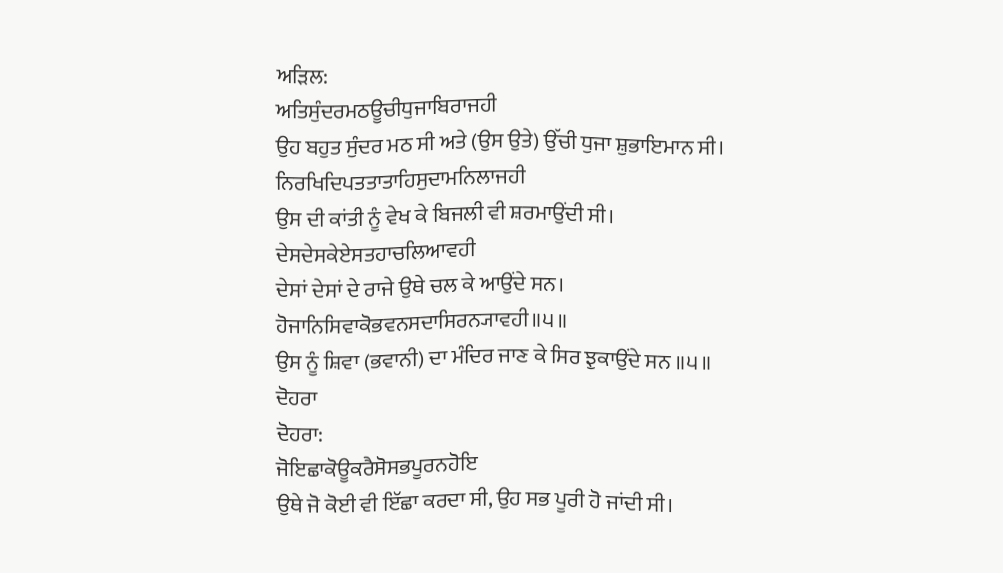ਅੜਿਲ:
ਅਤਿਸੁੰਦਰਮਠਊਚੀਧੁਜਾਬਿਰਾਜਹੀ
ਉਹ ਬਹੁਤ ਸੁੰਦਰ ਮਠ ਸੀ ਅਤੇ (ਉਸ ਉਤੇ) ਉੱਚੀ ਧੁਜਾ ਸ਼ੁਭਾਇਮਾਨ ਸੀ।
ਨਿਰਖਿਦਿਪਤਤਾਤਾਹਿਸੁਦਾਮਨਿਲਾਜਹੀ
ਉਸ ਦੀ ਕਾਂਤੀ ਨੂੰ ਵੇਖ ਕੇ ਬਿਜਲੀ ਵੀ ਸ਼ਰਮਾਉਂਦੀ ਸੀ।
ਦੇਸਦੇਸਕੇਏਸਤਹਾਚਲਿਆਵਹੀ
ਦੇਸਾਂ ਦੇਸਾਂ ਦੇ ਰਾਜੇ ਉਥੇ ਚਲ ਕੇ ਆਉਂਦੇ ਸਨ।
ਹੋਜਾਨਿਸਿਵਾਕੋਭਵਨਸਦਾਸਿਰਨ੍ਯਾਵਹੀ॥੫॥
ਉਸ ਨੂੰ ਸ਼ਿਵਾ (ਭਵਾਨੀ) ਦਾ ਮੰਦਿਰ ਜਾਣ ਕੇ ਸਿਰ ਝੁਕਾਉਂਦੇ ਸਨ ॥੫॥
ਦੋਹਰਾ
ਦੋਹਰਾ:
ਜੋਇਛਾਕੋਊਕਰੈਸੋਸਭਪੂਰਨਹੋਇ
ਉਥੇ ਜੋ ਕੋਈ ਵੀ ਇੱਛਾ ਕਰਦਾ ਸੀ, ਉਹ ਸਭ ਪੂਰੀ ਹੋ ਜਾਂਦੀ ਸੀ।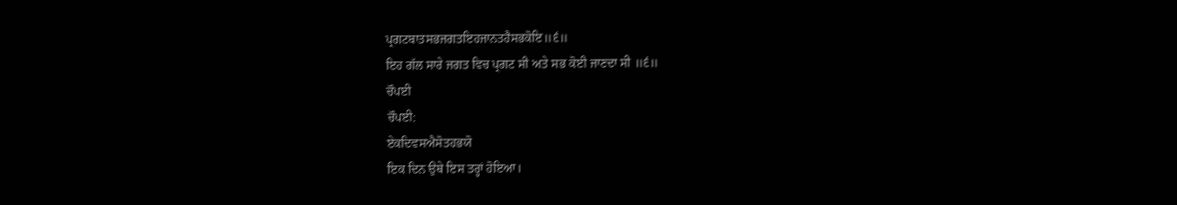ਪ੍ਰਗਟਬਾਤਸਭਜਗਤਇਹਜਾਨਤਹੈਸਭਕੋਇ॥੬॥
ਇਹ ਗੱਲ ਸਾਰੇ ਜਗਤ ਵਿਚ ਪ੍ਰਗਟ ਸੀ ਅਤੇ ਸਭ ਕੋਈ ਜਾਣਦਾ ਸੀ ॥੬॥
ਚੌਪਈ
ਚੌਪਈ:
ਏਕਦਿਵਸਐਸੋਤਹਭਯੋ
ਇਕ ਦਿਨ ਉਥੇ ਇਸ ਤਰ੍ਹਾਂ ਹੋਇਆ।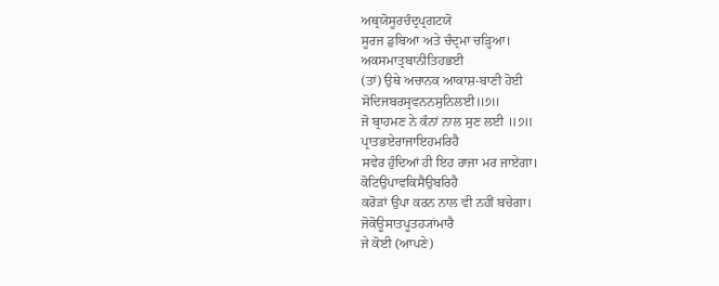ਅਥ੍ਰਯੋਸੂਰਚੰਦ੍ਰਪ੍ਰਗਟਯੋ
ਸੂਰਜ ਡੁਬਿਆ ਅਤੇ ਚੰਦ੍ਰਮਾ ਚੜ੍ਹਿਆ।
ਅਕਸਮਾਤ੍ਰਬਾਨੀਤਿਹਭਈ
(ਤਾਂ) ਉਥੇ ਅਚਾਨਕ ਆਕਾਸ਼-ਬਾਣੀ ਹੋਈ
ਸੋਦਿਜਬਰਸ੍ਰਵਨਨਸੁਨਿਲਈ॥੭॥
ਜੋ ਬ੍ਰਾਹਮਣ ਨੇ ਕੰਨਾਂ ਨਾਲ ਸੁਣ ਲਈ ॥੭॥
ਪ੍ਰਾਤਭਏਰਾਜਾਇਹਮਰਿਹੈ
ਸਵੇਰ ਹੁੰਦਿਆਂ ਹੀ ਇਹ ਰਾਜਾ ਮਰ ਜਾਏਗਾ।
ਕੋਟਿਉਪਾਵਕਿਸੈਉਬਰਿਹੈ
ਕਰੋੜਾਂ ਉਪਾ ਕਰਨ ਨਾਲ ਵੀ ਨਹੀਂ ਬਚੇਗਾ।
ਜੋਕੋਊਸਾਤਪੂਤਹ੍ਯਾਂਮਾਰੈ
ਜੇ ਕੋਈ (ਆਪਣੇ)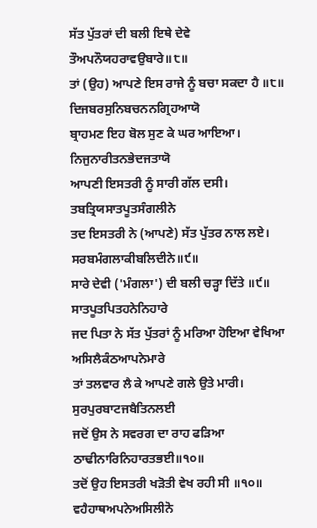ਸੱਤ ਪੁੱਤਰਾਂ ਦੀ ਬਲੀ ਇਥੇ ਦੇਵੇ
ਤੌਅਪਨੌਯਹਰਾਵਉਬਾਰੇ॥੮॥
ਤਾਂ (ਉਹ) ਆਪਣੇ ਇਸ ਰਾਜੇ ਨੂੰ ਬਚਾ ਸਕਦਾ ਹੈ ॥੮॥
ਦਿਜਬਰਸੁਨਿਬਚਨਨਗ੍ਰਿਹਆਯੋ
ਬ੍ਰਾਹਮਣ ਇਹ ਬੋਲ ਸੁਣ ਕੇ ਘਰ ਆਇਆ।
ਨਿਜੁਨਾਰੀਤਨਭੇਦਜਤਾਯੋ
ਆਪਣੀ ਇਸਤਰੀ ਨੂੰ ਸਾਰੀ ਗੱਲ ਦਸੀ।
ਤਬਤ੍ਰਿਯਸਾਤਪੂਤਸੰਗਲੀਨੇ
ਤਦ ਇਸਤਰੀ ਨੇ (ਆਪਣੇ) ਸੱਤ ਪੁੱਤਰ ਨਾਲ ਲਏ।
ਸਰਬਮੰਗਲਾਕੀਬਲਿਦੀਨੇ॥੯॥
ਸਾਰੇ ਦੇਵੀ ('ਮੰਗਲਾ') ਦੀ ਬਲੀ ਚੜ੍ਹਾ ਦਿੱਤੇ ॥੯॥
ਸਾਤਪੂਤਪਿਤਹਨੇਨਿਹਾਰੇ
ਜਦ ਪਿਤਾ ਨੇ ਸੱਤ ਪੁੱਤਰਾਂ ਨੂੰ ਮਰਿਆ ਹੋਇਆ ਵੇਖਿਆ
ਅਸਿਲੈਕੰਠਆਪਨੇਮਾਰੇ
ਤਾਂ ਤਲਵਾਰ ਲੈ ਕੇ ਆਪਣੇ ਗਲੇ ਉਤੇ ਮਾਰੀ।
ਸੁਰਪੁਰਬਾਟਜਬੈਤਿਨਲਈ
ਜਦੋਂ ਉਸ ਨੇ ਸਵਰਗ ਦਾ ਰਾਹ ਫੜਿਆ
ਠਾਢੀਨਾਰਿਨਿਹਾਰਤਭਈ॥੧੦॥
ਤਦੋਂ ਉਹ ਇਸਤਰੀ ਖੜੋਤੀ ਵੇਖ ਰਹੀ ਸੀ ॥੧੦॥
ਵਹੈਹਾਥਅਪਨੇਅਸਿਲੀਨੋ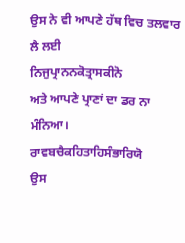ਉਸ ਨੇ ਵੀ ਆਪਣੇ ਹੱਥ ਵਿਚ ਤਲਵਾਰ ਲੈ ਲਈ
ਨਿਜੁਪ੍ਰਾਨਨਕੋਤ੍ਰਾਸਕੀਨੋ
ਅਤੇ ਆਪਣੇ ਪ੍ਰਾਣਾਂ ਦਾ ਡਰ ਨਾ ਮੰਨਿਆ।
ਰਾਵਬਚੈਕਹਿਤਾਹਿਸੰਭਾਰਿਯੋ
ਉਸ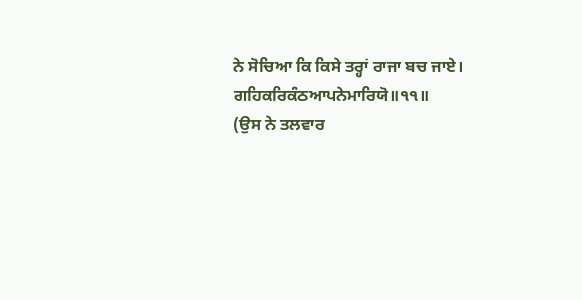ਨੇ ਸੋਚਿਆ ਕਿ ਕਿਸੇ ਤਰ੍ਹਾਂ ਰਾਜਾ ਬਚ ਜਾਏ।
ਗਹਿਕਰਿਕੰਠਆਪਨੇਮਾਰਿਯੋ॥੧੧॥
(ਉਸ ਨੇ ਤਲਵਾਰ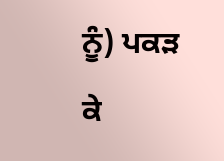ਨੂੰ) ਪਕੜ ਕੇ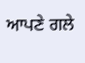ਆਪਣੇ ਗਲੇ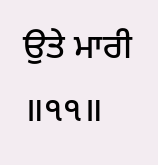ਉਤੇ ਮਾਰੀ ॥੧੧॥